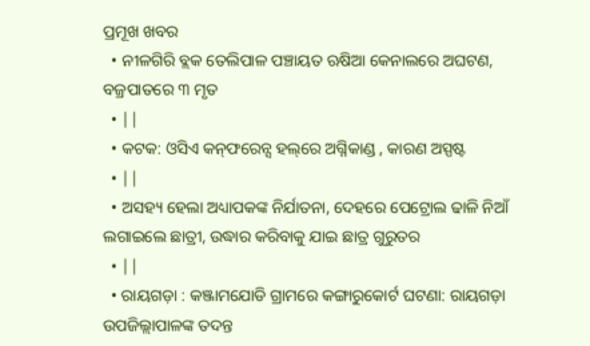ପ୍ରମୂଖ ଖବର
  • ନୀଳଗିରି ବ୍ଲକ ତେଲିପାଳ ପଞ୍ଚାୟତ ଋଷିଆ କେନାଲରେ ଅଘଟଣ, ବଜ୍ରପାତରେ ୩ ମୃତ
  • ||
  • କଟକ: ଓସିଏ କନ୍‌ଫରେନ୍ସ ହଲ୍‌ରେ ଅଗ୍ନିକାଣ୍ଡ , କାରଣ ଅସ୍ପଷ୍ଟ
  • ||
  • ଅସହ୍ୟ ହେଲା ଅଧ୍ୟାପକଙ୍କ ନିର୍ଯାତନା, ଦେହରେ ପେଟ୍ରୋଲ ଢାଳି ନିଆଁ ଲଗାଇଲେ ଛାତ୍ରୀ, ଉଦ୍ଧାର କରିବାକୁ ଯାଇ ଛାତ୍ର ଗୁରୁତର
  • ||
  • ରାୟଗଡ଼ା : କଞ୍ଜାମଯୋଡି ଗ୍ରାମରେ କଙ୍ଗାରୁକୋର୍ଟ ଘଟଣା: ରାୟଗଡ଼ା ଉପଜିଲ୍ଲାପାଳଙ୍କ ତଦନ୍ତ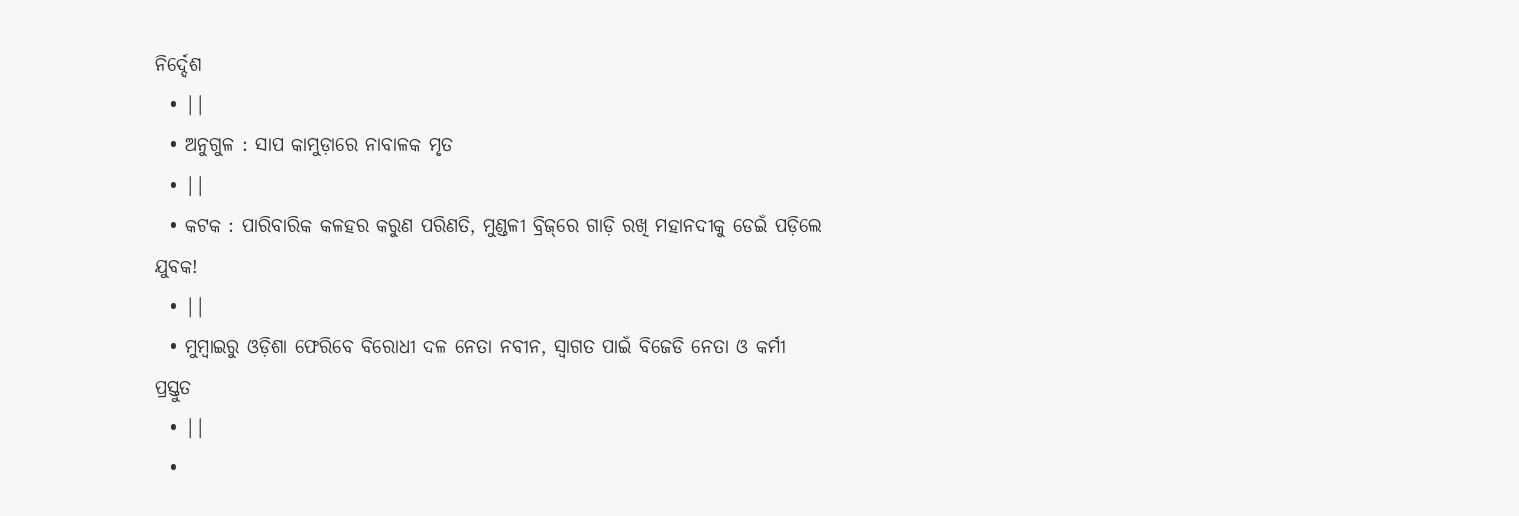ନିର୍ଦ୍ଦେଶ
  • ||
  • ଅନୁଗୁଳ : ସାପ କାମୁଡ଼ାରେ ନାବାଳକ ମୃତ
  • ||
  • କଟକ : ପାରିବାରିକ କଳହର କରୁଣ ପରିଣତି, ମୁଣ୍ଡଳୀ ବ୍ରିଜ୍‌ରେ ଗାଡ଼ି ରଖି ମହାନଦୀକୁ ଡେଇଁ ପଡ଼ିଲେ ଯୁବକ!
  • ||
  • ମୁମ୍ବାଇରୁ ଓଡ଼ିଶା ଫେରିବେ ବିରୋଧୀ ଦଳ ନେତା ନବୀନ, ସ୍ୱାଗତ ପାଇଁ ବିଜେଡି ନେତା ଓ କର୍ମୀ ପ୍ରସ୍ତୁତ
  • ||
  •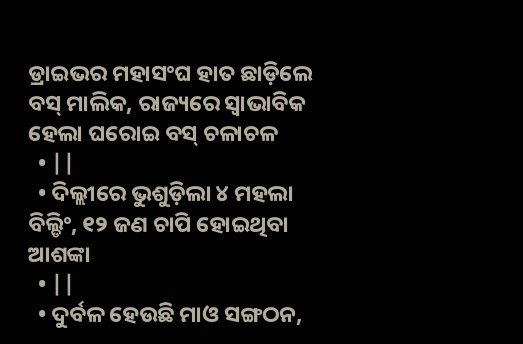ଡ୍ରାଇଭର ମହାସଂଘ ହାତ ଛାଡ଼ିଲେ ବସ୍‌ ମାଲିକ, ରାଜ୍ୟରେ ସ୍ୱାଭାବିକ ହେଲା ଘରୋଇ ବସ୍‌ ଚଳାଚଳ
  • ||
  • ଦିଲ୍ଲୀରେ ଭୁଶୁଡ଼ିଲା ୪ ମହଲା ବିଲ୍ଡିଂ, ୧୨ ଜଣ ଚାପି ହୋଇଥିବା ଆଶଙ୍କା
  • ||
  • ଦୁର୍ବଳ ହେଉଛି ମାଓ ସଙ୍ଗଠନ,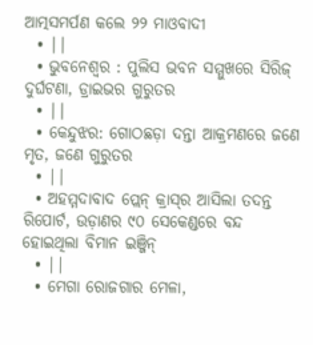ଆତ୍ମସମର୍ପଣ କଲେ ୨୨ ମାଓବାଦୀ
  • ||
  • ଭୁବନେଶ୍ୱର : ପୁଲିସ ଭବନ ସମ୍ମୁଖରେ ସିରିଜ୍ ଦୁର୍ଘଟଣା, ଡ୍ରାଇଭର ଗୁରୁତର
  • ||
  • କେନ୍ଦୁଝର: ଗୋଠଛଡ଼ା ଦନ୍ତା ଆକ୍ରମଣରେ ଜଣେ ମୃତ, ଜଣେ ଗୁରୁତର
  • ||
  • ଅହମ୍ମଦାବାଦ ପ୍ଲେନ୍‌ କ୍ରାସ୍‌ର ଆସିଲା ତଦନ୍ତ ରିପୋର୍ଟ, ଉଡ଼ାଣର ୯୦ ସେକେଣ୍ଡରେ ବନ୍ଦ ହୋଇଥିଲା ବିମାନ ଇଞ୍ଜିନ୍‌
  • ||
  • ମେଗା ରୋଜଗାର ମେଳା,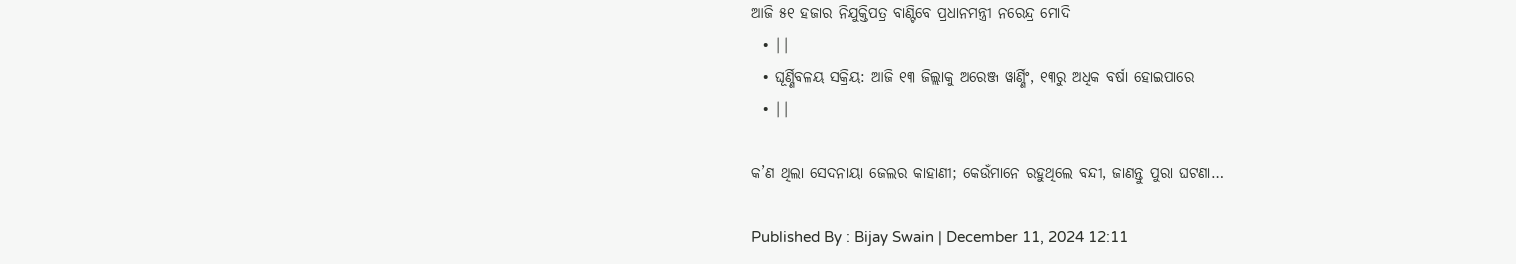ଆଜି ୫୧ ହଜାର ନିଯୁକ୍ତିପତ୍ର ବାଣ୍ଟିବେ ପ୍ରଧାନମନ୍ତ୍ରୀ ନରେନ୍ଦ୍ର ମୋଦି
  • ||
  • ଘୂର୍ଣ୍ଣିବଳୟ ସକ୍ରିୟ: ଆଜି ୧୩ ଜିଲ୍ଲାକୁ ଅରେଞ୍ଜ ୱାର୍ଣ୍ଣିଂ, ୧୩ରୁ ଅଧିକ ବର୍ଷା ହୋଇପାରେ
  • ||

କ’ଣ ଥିଲା ସେଦନାୟା ଜେଲର କାହାଣୀ; କେଉଁମାନେ ରହୁଥିଲେ ବନ୍ଦୀ, ଜାଣନ୍ତୁ ପୁରା ଘଟଣା…

Published By : Bijay Swain | December 11, 2024 12:11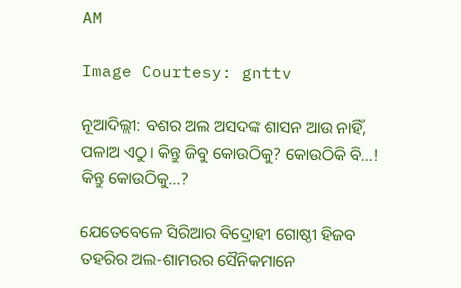AM

Image Courtesy: gnttv

ନୂଆଦିଲ୍ଲୀ: ବଶର ଅଲ ଅସଦଙ୍କ ଶାସନ ଆଉ ନାହିଁ, ପଳାଅ ଏଠୁ। କିନ୍ତୁ ଜିବୁ କୋଉଠିକୁ? କୋଉଠିକି ବି...! କିନ୍ତୁ କୋଉଠିକୁ...?

ଯେତେବେଳେ ସିରିଆର ବିଦ୍ରୋହୀ ଗୋଷ୍ଠୀ ହିଜବ ତହରିର ଅଲ-ଶାମରର ସୈନିକମାନେ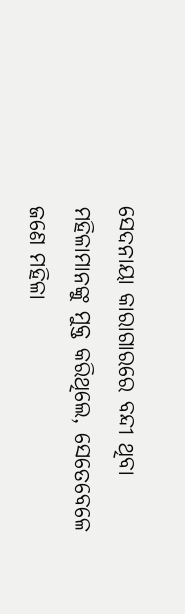ସେଦନାୟା କାରାଗାରରେ ବନ୍ଦୀ ଥିବା ମହିଳାମାନଙ୍କୁ ମୁକ୍ତ କରିଥିଲେ, ସେତେବେଳେ ଜଣେ ମହିଳା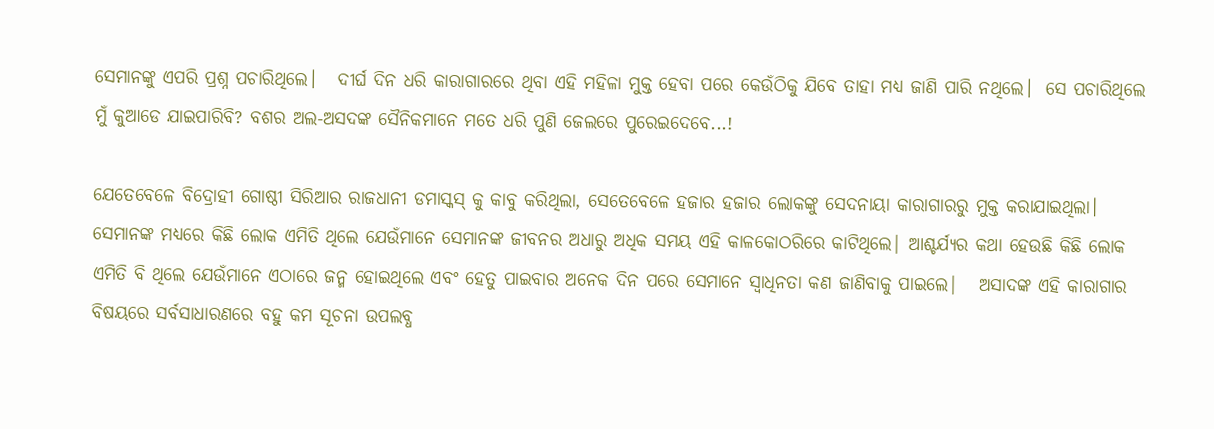ସେମାନଙ୍କୁ ଏପରି ପ୍ରଶ୍ନ ପଚାରିଥିଲେ।   ଦୀର୍ଘ ଦିନ ଧରି କାରାଗାରରେ ଥିବା ଏହି ମହିଳା ମୁକ୍ତ ହେବା ପରେ କେଉଁଠିକୁ ଯିବେ ତାହା ମଧ୍ୟ ଜାଣି ପାରି ନଥିଲେ।  ସେ ପଚାରିଥିଲେ ମୁଁ କୁଆଡେ ଯାଇପାରିବି? ବଶର ଅଲ-ଅସଦଙ୍କ ସୈନିକମାନେ ମତେ ଧରି ପୁଣି ଜେଲରେ ପୁରେଇଦେବେ...!

ଯେତେବେଳେ ବିଦ୍ରୋହୀ ଗୋଷ୍ଠୀ ସିରିଆର ରାଜଧାନୀ ଡମାସ୍କସ୍ କୁ କାବୁ କରିଥିଲା, ସେତେବେଳେ ହଜାର ହଜାର ଲୋକଙ୍କୁ ସେଦନାୟା କାରାଗାରରୁ ମୁକ୍ତ କରାଯାଇଥିଲା। ସେମାନଙ୍କ ମଧ୍ୟରେ କିଛି ଲୋକ ଏମିତି ଥିଲେ ଯେଉଁମାନେ ସେମାନଙ୍କ ଜୀବନର ଅଧାରୁ ଅଧିକ ସମୟ ଏହି କାଳକୋଠରିରେ କାଟିଥିଲେ| ଆଶ୍ଚର୍ଯ୍ୟର କଥା ହେଉଛି କିଛି ଲୋକ ଏମିତି ବି ଥିଲେ ଯେଉଁମାନେ ଏଠାରେ ଜନ୍ମ ହୋଇଥିଲେ ଏବଂ ହେତୁ ପାଇବାର ଅନେକ ଦିନ ପରେ ସେମାନେ ସ୍ୱାଧିନତା କଣ ଜାଣିବାକୁ ପାଇଲେ|   ଅସାଦଙ୍କ ଏହି କାରାଗାର ବିଷୟରେ ସର୍ବସାଧାରଣରେ ବହୁ କମ ସୂଚନା ଉପଲବ୍ଧ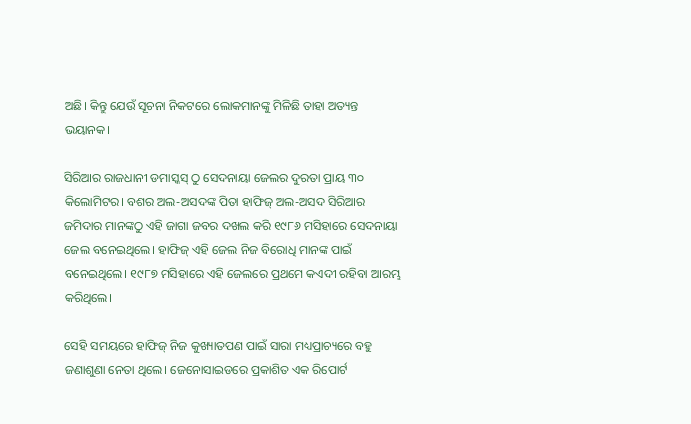ଅଛି। କିନ୍ତୁ ଯେଉଁ ସୂଚନା ନିକଟରେ ଲୋକମାନଙ୍କୁ ମିଳିଛି ତାହା ଅତ୍ୟନ୍ତ ଭୟାନକ।

ସିରିଆର ରାଜଧାନୀ ଡମାସ୍କସ୍ ଠୁ ସେଦନାୟା ଜେଲର ଦୁରତା ପ୍ରାୟ ୩୦ କିଲୋମିଟର। ବଶର ଅଲ-ଅସଦଙ୍କ ପିତା ହାଫିଜ୍ ଅଲ-ଅସଦ ସିରିଆର ଜମିଦାର ମାନଙ୍କଠୁ ଏହି ଜାଗା ଜବର ଦଖଲ କରି ୧୯୮୬ ମସିହାରେ ସେଦନାୟା ଜେଲ ବନେଇଥିଲେ। ହାଫିଜ୍ ଏହି ଜେଲ ନିଜ ବିରୋଧି ମାନଙ୍କ ପାଇଁ ବନେଇଥିଲେ। ୧୯୮୭ ମସିହାରେ ଏହି ଜେଲରେ ପ୍ରଥମେ କଏଦୀ ରହିବା ଆରମ୍ଭ କରିଥିଲେ।

ସେହି ସମୟରେ ହାଫିଜ୍ ନିଜ କୁଖ୍ୟାତପଣ ପାଇଁ ସାରା ମଧ୍ୟପ୍ରାଚ୍ୟରେ ବହୁ ଜଣାଶୁଣା ନେତା ଥିଲେ। ଜେନୋସାଇଡରେ ପ୍ରକାଶିତ ଏକ ରିପୋର୍ଟ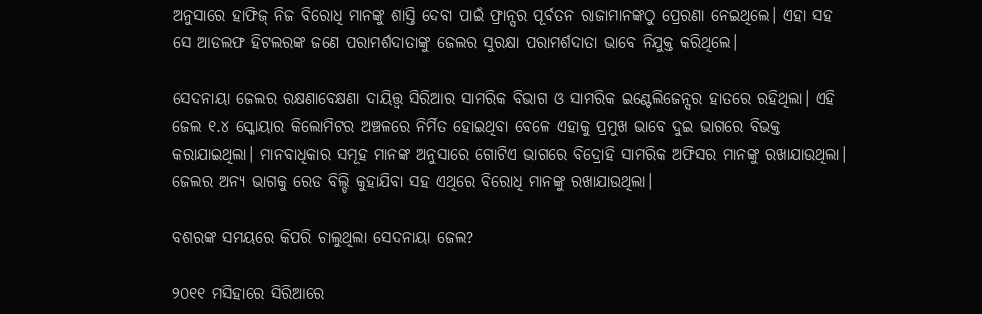ଅନୁସାରେ ହାଫିଜ୍ ନିଜ ବିରୋଧି ମାନଙ୍କୁ ଶାସ୍ତି ଦେବା ପାଇଁ ଫ୍ରାନ୍ସର ପୂର୍ବତନ ରାଜାମାନଙ୍କଠୁ ପ୍ରେରଣା ନେଇଥିଲେ। ଏହା ସହ ସେ ଆଡଲଫ ହିଟଲରଙ୍କ ଜଣେ ପରାମର୍ଶଦାତାଙ୍କୁ ଜେଲର ସୁରକ୍ଷା ପରାମର୍ଶଦାତା ଭାବେ ନିଯୁକ୍ତ କରିଥିଲେ।

ସେଦନାୟା ଜେଲର ରକ୍ଷଣାବେକ୍ଷଣା ଦାୟିତ୍ତ୍ୱ ସିରିଆର ସାମରିକ ବିଭାଗ ଓ ସାମରିକ ଇଣ୍ଟେଲିଜେନ୍ସର ହାତରେ ରହିଥିଲା। ଏହି ଜେଲ ୧.୪ ସ୍କୋୟାର କିଲୋମିଟର ଅଞ୍ଚଳରେ ନିର୍ମିତ ହୋଇଥିବା ବେଳେ ଏହାକୁ ପ୍ରମୁଖ ଭାବେ ଦୁଇ ଭାଗରେ ବିଭକ୍ତ କରାଯାଇଥିଲା। ମାନବାଧିକାର ସମୂହ ମାନଙ୍କ ଅନୁସାରେ ଗୋଟିଏ ଭାଗରେ ବିଦ୍ରୋହି ସାମରିକ ଅଫିସର ମାନଙ୍କୁ ରଖାଯାଉଥିଲା। ଜେଲର ଅନ୍ୟ ଭାଗକୁ ରେଡ ବିଲ୍ଡି କୁହାଯିବା ସହ ଏଥିରେ ବିରୋଧି ମାନଙ୍କୁ ରଖାଯାଉଥିଲା।

ବଶରଙ୍କ ସମୟରେ କିପରି ଚାଲୁଥିଲା ସେଦନାୟା ଜେଲ?

୨୦୧୧ ମସିହାରେ ସିରିଆରେ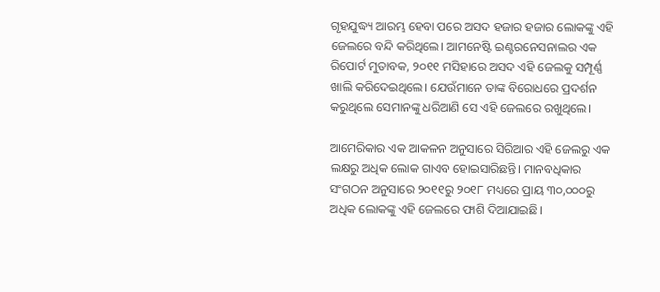ଗୃହଯୁଦ୍ଧ୍ୟ ଆରମ୍ଭ ହେବା ପରେ ଅସଦ ହଜାର ହଜାର ଲୋକଙ୍କୁ ଏହି ଜେଲରେ ବନ୍ଦି କରିଥିଲେ। ଆମନେଷ୍ଟି ଇଣ୍ଟରନେସନାଲର ଏକ ରିପୋର୍ଟ ମୁତାବକ, ୨୦୧୧ ମସିହାରେ ଅସଦ ଏହି ଜେଲକୁ ସମ୍ପୂର୍ଣ୍ଣ ଖାଲି କରିଦେଇଥିଲେ। ଯେଉଁମାନେ ତାଙ୍କ ବିରୋଧରେ ପ୍ରଦର୍ଶନ କରୁଥିଲେ ସେମାନଙ୍କୁ ଧରିଆଣି ସେ ଏହି ଜେଲରେ ରଖୁଥିଲେ।

ଆମେରିକାର ଏକ ଆକଳନ ଅନୁସାରେ ସିରିଆର ଏହି ଜେଲରୁ ଏକ ଲକ୍ଷରୁ ଅଧିକ ଲୋକ ଗାଏବ ହୋଇସାରିଛନ୍ତି। ମାନବଧିକାର ସଂଗଠନ ଅନୁସାରେ ୨୦୧୧ରୁ ୨୦୧୮ ମଧ୍ୟରେ ପ୍ରାୟ ୩୦,୦୦୦ରୁ ଅଧିକ ଲୋକଙ୍କୁ ଏହି ଜେଲରେ ଫାଶି ଦିଆଯାଇଛି।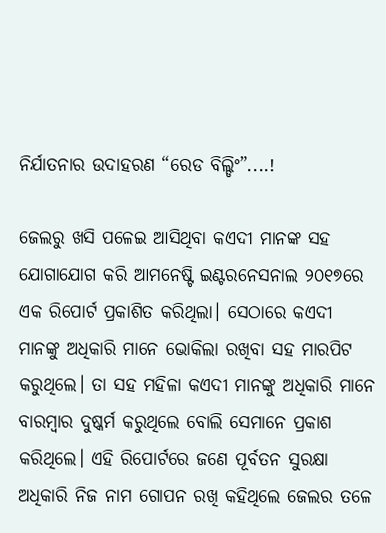ନିର୍ଯାତନାର ଉଦାହରଣ “ରେଡ ବିଲ୍ଡିଂ”....!

ଜେଲରୁ ଖସି ପଳେଇ ଆସିଥିବା କଏଦୀ ମାନଙ୍କ ସହ ଯୋଗାଯୋଗ କରି ଆମନେଷ୍ଟି ଇଣ୍ଟରନେସନାଲ ୨୦୧୭ରେ ଏକ ରିପୋର୍ଟ ପ୍ରକାଶିତ କରିଥିଲା। ସେଠାରେ କଏଦୀ ମାନଙ୍କୁ ଅଧିକାରି ମାନେ ଭୋକିଲା ରଖିବା ସହ ମାରପିଟ କରୁଥିଲେ। ତା ସହ ମହିଳା କଏଦୀ ମାନଙ୍କୁ ଅଧିକାରି ମାନେ ବାରମ୍ବାର ଦୁଷ୍କର୍ମ କରୁଥିଲେ ବୋଲି ସେମାନେ ପ୍ରକାଶ କରିଥିଲେ। ଏହି ରିପୋର୍ଟରେ ଜଣେ ପୂର୍ବତନ ସୁରକ୍ଷା ଅଧିକାରି ନିଜ ନାମ ଗୋପନ ରଖି କହିଥିଲେ ଜେଲର ତଳେ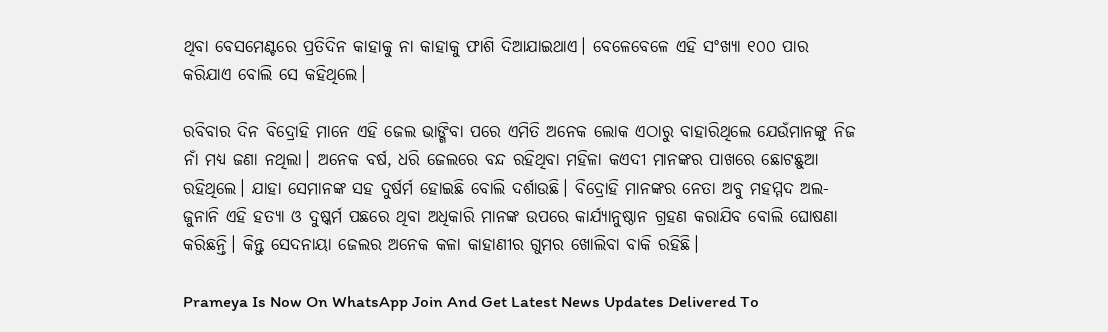ଥିବା ବେସମେଣ୍ଟରେ ପ୍ରତିଦିନ କାହାକୁ ନା କାହାକୁ ଫାଶି ଦିଆଯାଇଥାଏ। ବେଳେବେଳେ ଏହି ସଂଖ୍ୟା ୧୦୦ ପାର କରିଯାଏ ବୋଲି ସେ କହିଥିଲେ।

ରବିବାର ଦିନ ବିଦ୍ରୋହି ମାନେ ଏହି ଜେଲ ଭାଙ୍ଗିବା ପରେ ଏମିତି ଅନେକ ଲୋକ ଏଠାରୁ ବାହାରିଥିଲେ ଯେଉଁମାନଙ୍କୁ ନିଜ ନାଁ ମଧ୍ୟ ଜଣା ନଥିଲା। ଅନେକ ବର୍ଷ, ଧରି ଜେଲରେ ବନ୍ଦ ରହିଥିବା ମହିଳା କଏଦୀ ମାନଙ୍କର ପାଖରେ ଛୋଟଛୁଆ ରହିଥିଲେ। ଯାହା ସେମାନଙ୍କ ସହ ଦୁର୍ଷର୍ମ ହୋଇଛି ବୋଲି ଦର୍ଶାଉଛି। ବିଦ୍ରୋହି ମାନଙ୍କର ନେତା ଅବୁ ମହମ୍ମଦ ଅଲ-ଜୁନାନି ଏହି ହତ୍ୟା ଓ ଦୁଷ୍କର୍ମ ପଛରେ ଥିବା ଅଧିକାରି ମାନଙ୍କ ଉପରେ କାର୍ଯ୍ୟାନୁଷ୍ଠାନ ଗ୍ରହଣ କରାଯିବ ବୋଲି ଘୋଷଣା କରିଛନ୍ତି। କିନ୍ତୁ ସେଦନାୟା ଜେଲର ଅନେକ କଳା କାହାଣୀର ଗୁମର ଖୋଲିବା ବାକି ରହିଛି।

Prameya Is Now On WhatsApp Join And Get Latest News Updates Delivered To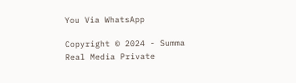You Via WhatsApp

Copyright © 2024 - Summa Real Media Private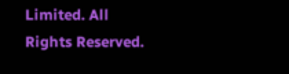Limited. All Rights Reserved.